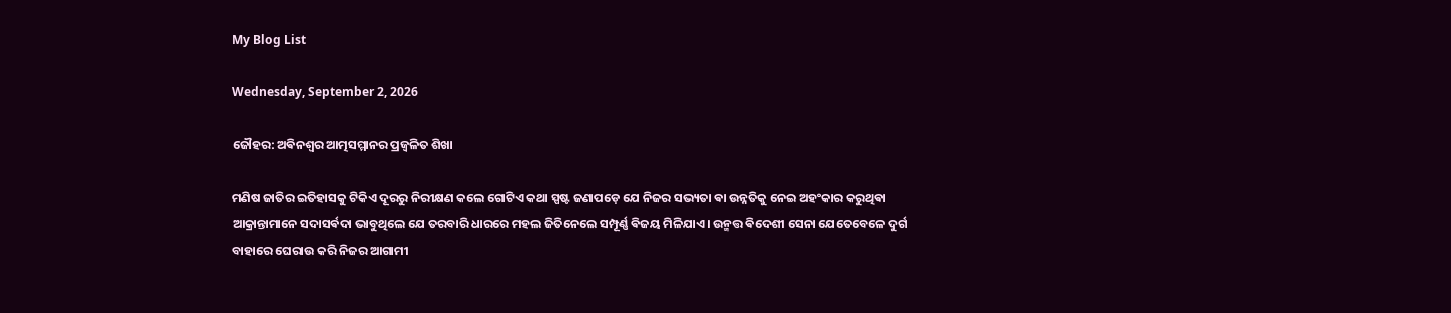My Blog List

Wednesday, September 2, 2026

ଜୌହର: ଅଵିନଶ୍ୱର ଆତ୍ମସମ୍ମାନର ପ୍ରଜ୍ୱଳିତ ଶିଖା

ମଣିଷ ଜାତିର ଇତିହାସକୁ ଟିକିଏ ଦୂରରୁ ନିରୀକ୍ଷଣ କଲେ ଗୋଟିଏ କଥା ସ୍ପଷ୍ଟ ଜଣାପଡ଼େ ଯେ ନିଜର ସଭ୍ୟତା ଵା ଉନ୍ନତିକୁ ନେଇ ଅହଂକାର କରୁଥିଵା ଆକ୍ରାନ୍ତାମାନେ ସଦାସର୍ଵଦା ଭାବୁଥିଲେ ଯେ ତରବାରି ଧାରରେ ମହଲ ଜିତିନେଲେ ସମ୍ପୂର୍ଣ୍ଣ ଵିଜୟ ମିଳିଯାଏ। ଉନ୍ମତ୍ତ ଵିଦେଶୀ ସେନା ଯେତେବେଳେ ଦୁର୍ଗ ବାହାରେ ଘେରାଉ କରି ନିଜର ଆଗାମୀ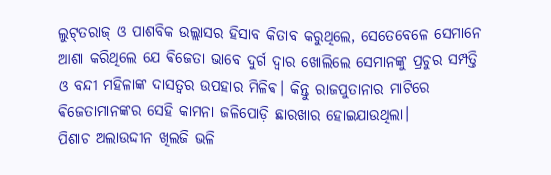ଲୁଟ୍‌ତରାଜ୍‌ ଓ ପାଶବିକ ଉଲ୍ଲାସର ହିସାବ କିତାବ କରୁଥିଲେ, ସେତେବେଳେ ସେମାନେ ଆଶା କରିଥିଲେ ଯେ ଵିଜେତା ଭାବେ ଦୁର୍ଗ ଦ୍ୱାର ଖୋଲିଲେ ସେମାନଙ୍କୁ ପ୍ରଚୁର ସମ୍ପତ୍ତି ଓ ବନ୍ଦୀ ମହିଳାଙ୍କ ଦାସତ୍ୱର ଉପହାର ମିଳିଵ। କିନ୍ତୁ ରାଜପୁତାନାର ମାଟିରେ ଵିଜେତାମାନଙ୍କର ସେହି କାମନା ଜଳିପୋଡ଼ି ଛାରଖାର ହୋଇଯାଉଥିଲା।
ପିଶାଚ ଅଲାଉଦ୍ଦୀନ ଖିଲଜି ଭଳି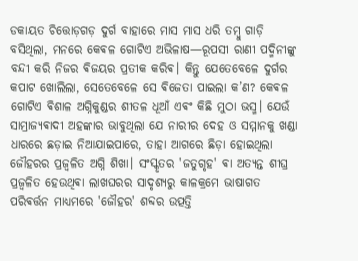ଡକାୟତ ଚିତ୍ତୋଡ଼ଗଡ଼ ଦୁର୍ଗ ବାହାରେ ମାସ ମାସ ଧରି ତମ୍ବୁ ଗାଡ଼ି ବସିଥିଲା, ମନରେ କେଵଳ ଗୋଟିଏ ଅଭିଳାଷ—ରୂପସୀ ରାଣୀ ପଦ୍ମିନୀଙ୍କୁ ବନ୍ଦୀ କରି ନିଜର ଵିଜୟର ପ୍ରତୀକ କରିଵ। କିନ୍ତୁ ଯେତେବେଳେ ଦୁର୍ଗର କପାଟ ଖୋଲିଲା, ସେତେବେଳେ ସେ ଵିଜେତା ପାଇଲା କ’ଣ? କେଵଳ ଗୋଟିଏ ଵିଶାଳ ଅଗ୍ନିକୁଣ୍ଡର ଶୀତଳ ଧୂଆଁ ଏଵଂ କିଛି ମୁଠା ଭସ୍ମ। ଯେଉଁ ସାମ୍ରାଜ୍ୟଵାଦୀ ଅହଙ୍କାର ଭାବୁଥିଲା ଯେ ନାରୀର ଦେହ ଓ ସମ୍ମାନକୁ ଖଣ୍ଡା ଧାରରେ ଛଡ଼ାଇ ନିଆଯାଇପାରେ, ତାହା ଆଗରେ ଛିଡ଼ା ହୋଇଥିଲା ଜୌହରର ପ୍ରଜ୍ୱଳିତ ଅଗ୍ନି ଶିଖା। ସଂସ୍କୃତର 'ଜତୁଗୃହ' ଵା ଅତ୍ୟନ୍ତ ଶୀଘ୍ର ପ୍ରଜ୍ୱଳିତ ହେଉଥିଵା ଲାଖଘରର ସାଦୃଶ୍ୟରୁ କାଳକ୍ରମେ ଭାଷାଗତ ପରିଵର୍ତ୍ତନ ମାଧ୍ୟମରେ 'ଜୌହର' ଶବ୍ଦର ଉତ୍ପତ୍ତି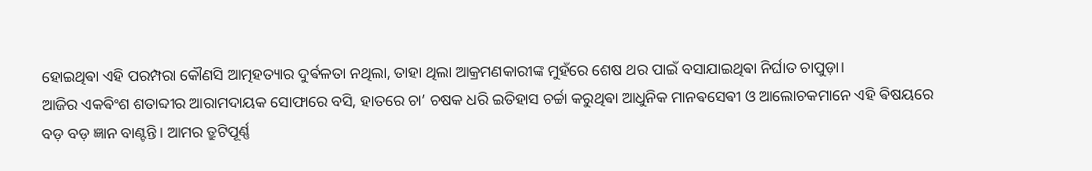ହୋଇଥିଵା ଏହି ପରମ୍ପରା କୌଣସି ଆତ୍ମହତ୍ୟାର ଦୁର୍ଵଳତା ନଥିଲା, ତାହା ଥିଲା ଆକ୍ରମଣକାରୀଙ୍କ ମୁହଁରେ ଶେଷ ଥର ପାଇଁ ବସାଯାଇଥିଵା ନିର୍ଘାତ ଚାପୁଡ଼ା।
ଆଜିର ଏକଵିଂଶ ଶତାବ୍ଦୀର ଆରାମଦାୟକ ସୋଫାରେ ବସି, ହାତରେ ଚା’ ଚଷକ ଧରି ଇତିହାସ ଚର୍ଚ୍ଚା କରୁଥିଵା ଆଧୁନିକ ମାନଵସେଵୀ ଓ ଆଲୋଚକମାନେ ଏହି ଵିଷୟରେ ବଡ଼ ବଡ଼ ଜ୍ଞାନ ବାଣ୍ଟନ୍ତି। ଆମର ତ୍ରୁଟିପୂର୍ଣ୍ଣ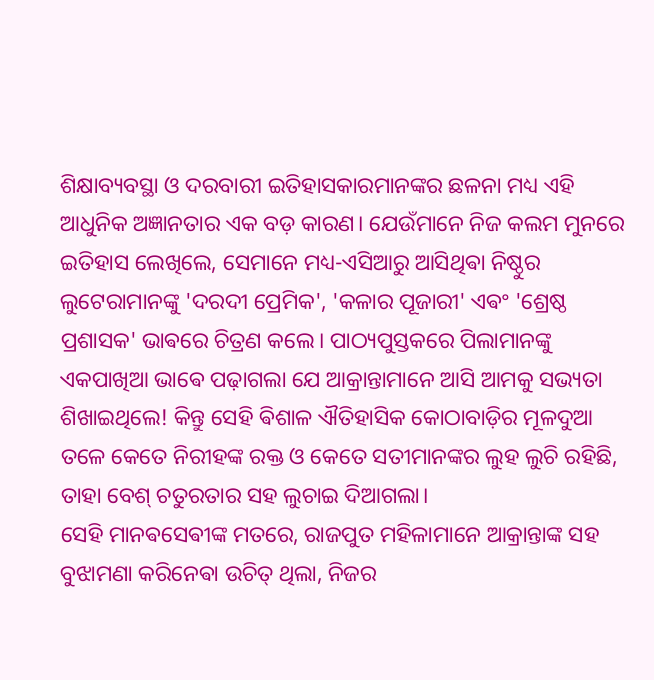ଶିକ୍ଷାବ୍ୟବସ୍ଥା ଓ ଦରବାରୀ ଇତିହାସକାରମାନଙ୍କର ଛଳନା ମଧ୍ୟ ଏହି ଆଧୁନିକ ଅଜ୍ଞାନତାର ଏକ ବଡ଼ କାରଣ। ଯେଉଁମାନେ ନିଜ କଲମ ମୁନରେ ଇତିହାସ ଲେଖିଲେ, ସେମାନେ ମଧ୍ୟ-ଏସିଆରୁ ଆସିଥିଵା ନିଷ୍ଠୁର ଲୁଟେରାମାନଙ୍କୁ 'ଦରଦୀ ପ୍ରେମିକ', 'କଳାର ପୂଜାରୀ' ଏଵଂ 'ଶ୍ରେଷ୍ଠ ପ୍ରଶାସକ' ଭାଵରେ ଚିତ୍ରଣ କଲେ। ପାଠ୍ୟପୁସ୍ତକରେ ପିଲାମାନଙ୍କୁ ଏକପାଖିଆ ଭାଵେ ପଢ଼ାଗଲା ଯେ ଆକ୍ରାନ୍ତାମାନେ ଆସି ଆମକୁ ସଭ୍ୟତା ଶିଖାଇଥିଲେ! କିନ୍ତୁ ସେହି ଵିଶାଳ ଐତିହାସିକ କୋଠାବାଡ଼ିର ମୂଳଦୁଆ ତଳେ କେତେ ନିରୀହଙ୍କ ରକ୍ତ ଓ କେତେ ସତୀମାନଙ୍କର ଲୁହ ଲୁଚି ରହିଛି, ତାହା ବେଶ୍ ଚତୁରତାର ସହ ଲୁଚାଇ ଦିଆଗଲା।
ସେହି ମାନଵସେଵୀଙ୍କ ମତରେ, ରାଜପୁତ ମହିଳାମାନେ ଆକ୍ରାନ୍ତାଙ୍କ ସହ ବୁଝାମଣା କରିନେଵା ଉଚିତ୍ ଥିଲା, ନିଜର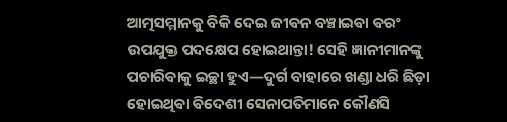ଆତ୍ମସମ୍ମାନକୁ ବିକି ଦେଇ ଜୀଵନ ବଞ୍ଚାଇଵା ଵରଂ ଉପଯୁକ୍ତ ପଦକ୍ଷେପ ହୋଇଥାନ୍ତା! ସେହି ଜ୍ଞାନୀମାନଙ୍କୁ ପଚାରିଵାକୁ ଇଚ୍ଛା ହୁଏ—ଦୁର୍ଗ ବାହାରେ ଖଣ୍ଡା ଧରି ଛିଡ଼ା ହୋଇଥିଵା ଵିଦେଶୀ ସେନାପତିମାନେ କୌଣସି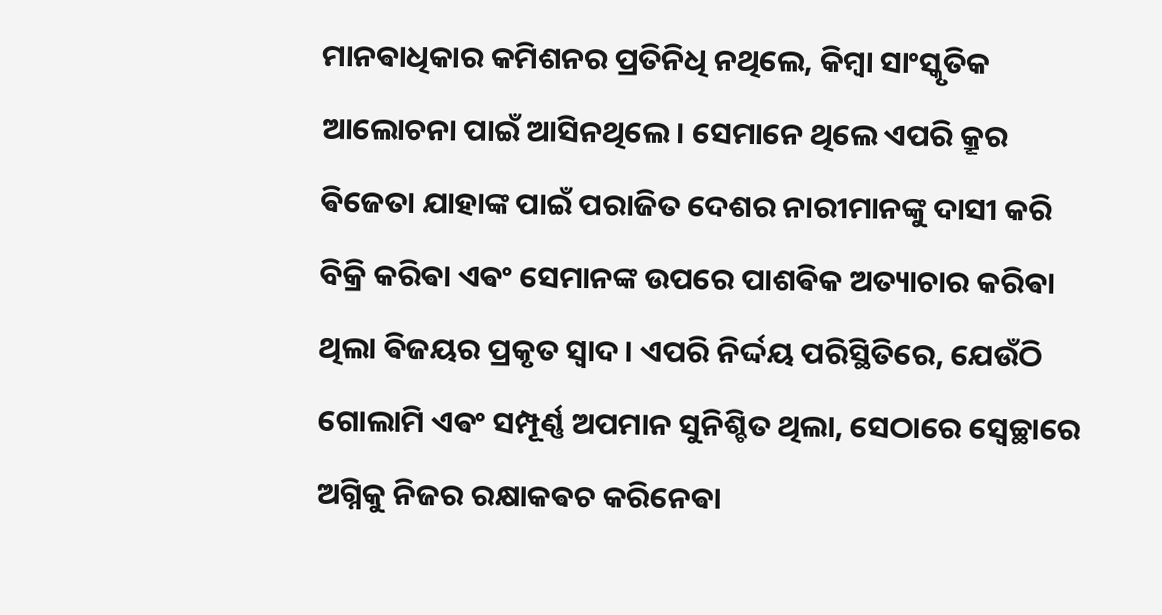ମାନଵାଧିକାର କମିଶନର ପ୍ରତିନିଧି ନଥିଲେ, କିମ୍ବା ସାଂସ୍କୃତିକ ଆଲୋଚନା ପାଇଁ ଆସିନଥିଲେ। ସେମାନେ ଥିଲେ ଏପରି କ୍ରୂର ଵିଜେତା ଯାହାଙ୍କ ପାଇଁ ପରାଜିତ ଦେଶର ନାରୀମାନଙ୍କୁ ଦାସୀ କରି ବିକ୍ରି କରିଵା ଏଵଂ ସେମାନଙ୍କ ଉପରେ ପାଶଵିକ ଅତ୍ୟାଚାର କରିଵା ଥିଲା ଵିଜୟର ପ୍ରକୃତ ସ୍ୱାଦ। ଏପରି ନିର୍ଦ୍ଦୟ ପରିସ୍ଥିତିରେ, ଯେଉଁଠି ଗୋଲାମି ଏଵଂ ସମ୍ପୂର୍ଣ୍ଣ ଅପମାନ ସୁନିଶ୍ଚିତ ଥିଲା, ସେଠାରେ ସ୍ୱେଚ୍ଛାରେ ଅଗ୍ନିକୁ ନିଜର ରକ୍ଷାକଵଚ କରିନେଵା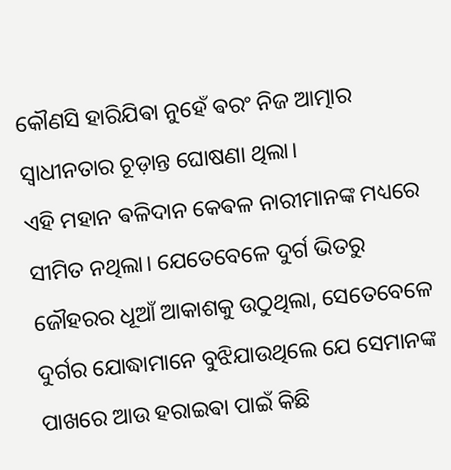କୌଣସି ହାରିଯିଵା ନୁହେଁ ଵରଂ ନିଜ ଆତ୍ମାର ସ୍ୱାଧୀନତାର ଚୂଡ଼ାନ୍ତ ଘୋଷଣା ଥିଲା।
ଏହି ମହାନ ଵଳିଦାନ କେଵଳ ନାରୀମାନଙ୍କ ମଧ୍ୟରେ ସୀମିତ ନଥିଲା। ଯେତେବେଳେ ଦୁର୍ଗ ଭିତରୁ ଜୌହରର ଧୂଆଁ ଆକାଶକୁ ଉଠୁଥିଲା, ସେତେବେଳେ ଦୁର୍ଗର ଯୋଦ୍ଧାମାନେ ବୁଝିଯାଉଥିଲେ ଯେ ସେମାନଙ୍କ ପାଖରେ ଆଉ ହରାଇଵା ପାଇଁ କିଛି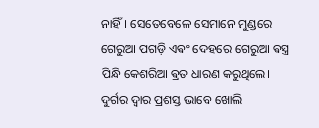ନାହିଁ। ସେତେବେଳେ ସେମାନେ ମୁଣ୍ଡରେ ଗେରୁଆ ପଗଡ଼ି ଏଵଂ ଦେହରେ ଗେରୁଆ ଵସ୍ତ୍ର ପିନ୍ଧି କେଶରିଆ ଵ୍ରତ ଧାରଣ କରୁଥିଲେ। ଦୁର୍ଗର ଦ୍ୱାର ପ୍ରଶସ୍ତ ଭାବେ ଖୋଲି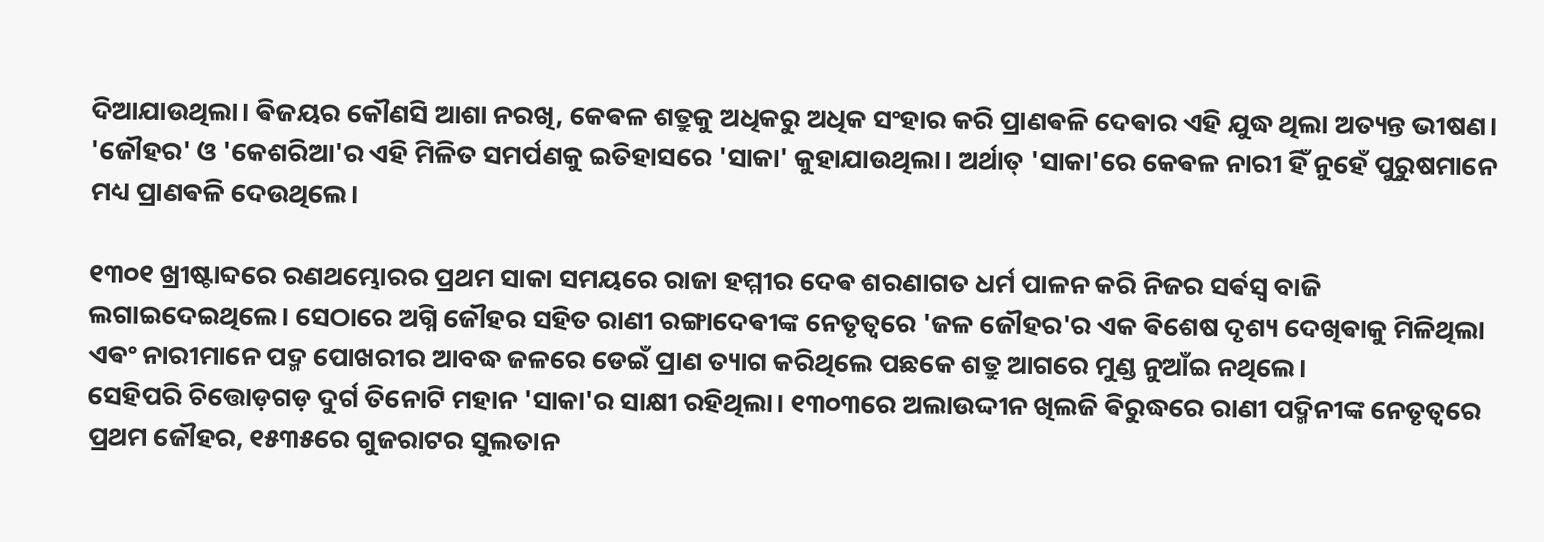ଦିଆଯାଉଥିଲା। ଵିଜୟର କୌଣସି ଆଶା ନରଖି, କେଵଳ ଶତ୍ରୁକୁ ଅଧିକରୁ ଅଧିକ ସଂହାର କରି ପ୍ରାଣଵଳି ଦେଵାର ଏହି ଯୁଦ୍ଧ ଥିଲା ଅତ୍ୟନ୍ତ ଭୀଷଣ। 'ଜୌହର' ଓ 'କେଶରିଆ'ର ଏହି ମିଳିତ ସମର୍ପଣକୁ ଇତିହାସରେ 'ସାକା' କୁହାଯାଉଥିଲା। ଅର୍ଥାତ୍ 'ସାକା'ରେ କେଵଳ ନାରୀ ହିଁ ନୁହେଁ ପୁରୁଷମାନେ ମଧ୍ୟ ପ୍ରାଣଵଳି ଦେଉଥିଲେ।

୧୩୦୧ ଖ୍ରୀଷ୍ଟାବ୍ଦରେ ରଣଥମ୍ଭୋରର ପ୍ରଥମ ସାକା ସମୟରେ ରାଜା ହମ୍ମୀର ଦେଵ ଶରଣାଗତ ଧର୍ମ ପାଳନ କରି ନିଜର ସର୍ଵସ୍ୱ ବାଜି ଲଗାଇଦେଇଥିଲେ। ସେଠାରେ ଅଗ୍ନି ଜୌହର ସହିତ ରାଣୀ ରଙ୍ଗାଦେଵୀଙ୍କ ନେତୃତ୍ୱରେ 'ଜଳ ଜୌହର'ର ଏକ ଵିଶେଷ ଦୃଶ୍ୟ ଦେଖିଵାକୁ ମିଳିଥିଲା ଏଵଂ ନାରୀମାନେ ପଦ୍ମ ପୋଖରୀର ଆବଦ୍ଧ ଜଳରେ ଡେଇଁ ପ୍ରାଣ ତ୍ୟାଗ କରିଥିଲେ ପଛକେ ଶତ୍ରୁ ଆଗରେ ମୁଣ୍ଡ ନୁଆଁଇ ନଥିଲେ।
ସେହିପରି ଚିତ୍ତୋଡ଼ଗଡ଼ ଦୁର୍ଗ ତିନୋଟି ମହାନ 'ସାକା'ର ସାକ୍ଷୀ ରହିଥିଲା। ୧୩୦୩ରେ ଅଲାଉଦ୍ଦୀନ ଖିଲଜି ଵିରୁଦ୍ଧରେ ରାଣୀ ପଦ୍ମିନୀଙ୍କ ନେତୃତ୍ୱରେ ପ୍ରଥମ ଜୌହର, ୧୫୩୫ରେ ଗୁଜରାଟର ସୁଲତାନ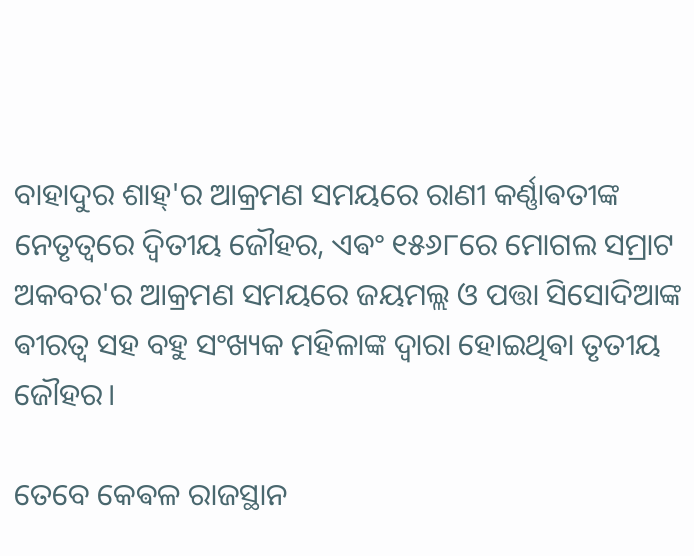ବାହାଦୁର ଶାହ୍'ର ଆକ୍ରମଣ ସମୟରେ ରାଣୀ କର୍ଣ୍ଣାଵତୀଙ୍କ ନେତୃତ୍ୱରେ ଦ୍ୱିତୀୟ ଜୌହର, ଏଵଂ ୧୫୬୮ରେ ମୋଗଲ ସମ୍ରାଟ ଅକବର'ର ଆକ୍ରମଣ ସମୟରେ ଜୟମଲ୍ଲ ଓ ପତ୍ତା ସିସୋଦିଆଙ୍କ ଵୀରତ୍ୱ ସହ ବହୁ ସଂଖ୍ୟକ ମହିଳାଙ୍କ ଦ୍ୱାରା ହୋଇଥିଵା ତୃତୀୟ ଜୌହର।

ତେବେ କେଵଳ ରାଜସ୍ଥାନ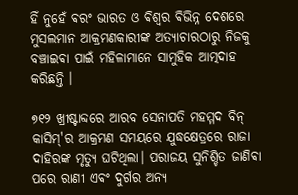ହିଁ ନୁହେଁ ଵରଂ ଭାରତ ଓ ଵିଶ୍ଵର ଵିଭିନ୍ନ ଦେଶରେ ମୁସଲମାନ ଆକ୍ରମଣକାରୀଙ୍କ ଅତ୍ୟାଚାରଠାରୁ ନିଜକୁ ବଞ୍ଚାଇଵା ପାଇଁ ମହିଳାମାନେ ସାମୁହିକ ଆତ୍ମଦାହ କରିଛନ୍ତି ।

୭୧୨ ଖ୍ରୀଷ୍ଟାବ୍ଦରେ ଆରବ ସେନାପତି ମହମ୍ମଦ ବିନ୍ କାସିମ୍‌'ର ଆକ୍ରମଣ ସମୟରେ ଯୁଦ୍ଧକ୍ଷେତ୍ରରେ ରାଜା ଦାହିରଙ୍କ ମୃତ୍ୟୁ ଘଟିଥିଲା। ପରାଜୟ ସୁନିଶ୍ଚିତ ଜାଣିଵା ପରେ ରାଣୀ ଏଵଂ ଦୁର୍ଗର ଅନ୍ୟ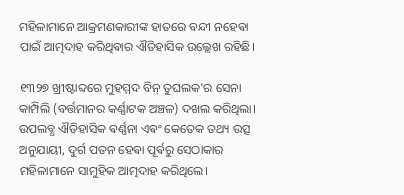ମହିଳାମାନେ ଆକ୍ରମଣକାରୀଙ୍କ ହାତରେ ବନ୍ଦୀ ନହେଵା ପାଇଁ ଆତ୍ମଦାହ କରିଥିଵାର ଐତିହାସିକ ଉଲ୍ଲେଖ ରହିଛି।

୧୩୨୭ ଖ୍ରୀଷ୍ଟାବ୍ଦରେ ମୁହମ୍ମଦ ବିନ୍ ତୁଘଲକ'ର ସେନା କାମ୍ପିଲି (ବର୍ତ୍ତମାନର କର୍ଣ୍ଣାଟକ ଅଞ୍ଚଳ) ଦଖଲ କରିଥିଲା। ଉପଲବ୍ଧ ଐତିହାସିକ ଵର୍ଣ୍ଣନା ଏଵଂ କେତେକ ତଥ୍ୟ ଉତ୍ସ ଅନୁଯାୟୀ, ଦୁର୍ଗ ପତନ ହେଵା ପୂର୍ଵରୁ ସେଠାକାର ମହିଳାମାନେ ସାମୁହିକ ଆତ୍ମଦାହ କରିଥିଲେ।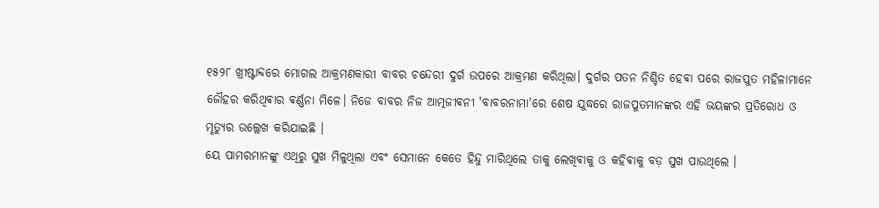୧୫୨୮ ଖ୍ରୀଷ୍ଟାବ୍ଦରେ ମୋଗଲ ଆକ୍ରମଣକାରୀ ବାବର ଚନ୍ଦେରୀ ଦୁର୍ଗ ଉପରେ ଆକ୍ରମଣ କରିଥିଲା। ଦୁର୍ଗର ପତନ ନିଶ୍ଚିତ ହେଵା ପରେ ରାଜପୁତ ମହିଳାମାନେ ଜୌହର କରିଥିଵାର ଵର୍ଣ୍ଣନା ମିଳେ। ନିଜେ ବାବର ନିଜ ଆତ୍ମଜୀଵନୀ 'ବାବରନାମା'ରେ ଶେଷ ଯୁଦ୍ଧରେ ରାଜପୁତମାନଙ୍କର ଏହି ଭୟଙ୍କର ପ୍ରତିରୋଧ ଓ ମୃତ୍ୟୁର ଉଲ୍ଲେଖ କରିଯାଇଛି ।
ୟେ ପାମରମାନଙ୍କୁ ଏଥିରୁ ସୁଖ ମିଳୁଥିଲା ଏବଂ ସେମାନେ କେତେ ହିନ୍ଦୁ ମାରିଥିଲେ ତାକୁ ଲେଖିଵାକୁ ଓ କହିଵାକୁ ବଡ଼ ସୁଖ ପାଉଥିଲେ ।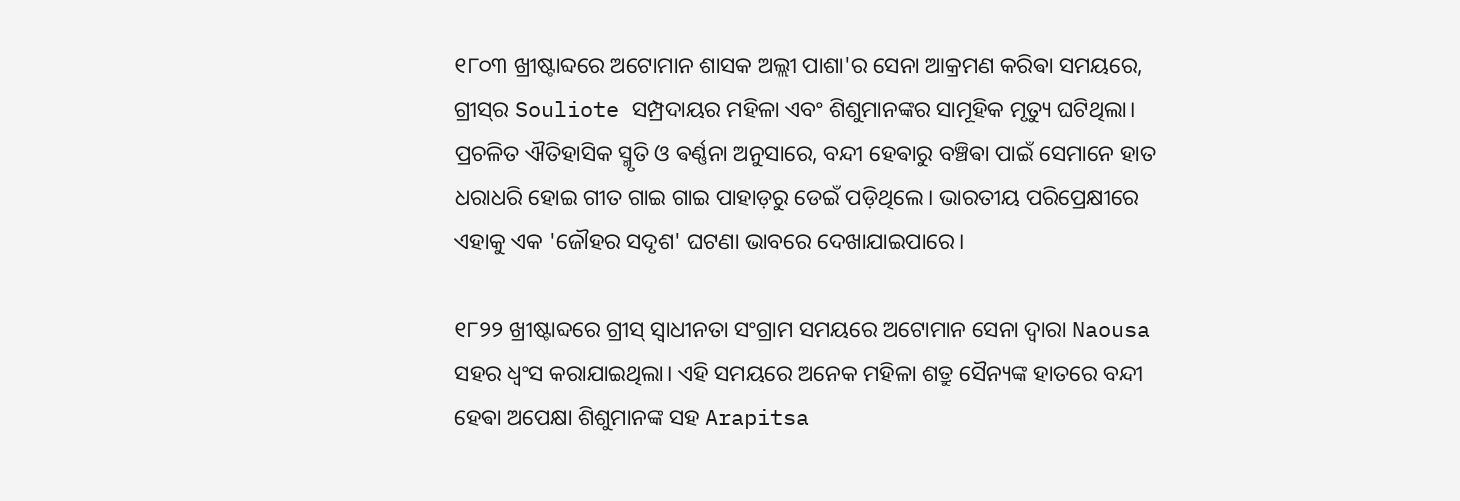୧୮୦୩ ଖ୍ରୀଷ୍ଟାବ୍ଦରେ ଅଟୋମାନ ଶାସକ ଅଲ୍ଲୀ ପାଶା'ର ସେନା ଆକ୍ରମଣ କରିଵା ସମୟରେ, ଗ୍ରୀସ୍‌ର Souliote ସମ୍ପ୍ରଦାୟର ମହିଳା ଏବଂ ଶିଶୁମାନଙ୍କର ସାମୂହିକ ମୃତ୍ୟୁ ଘଟିଥିଲା। ପ୍ରଚଳିତ ଐତିହାସିକ ସ୍ମୃତି ଓ ଵର୍ଣ୍ଣନା ଅନୁସାରେ, ବନ୍ଦୀ ହେଵାରୁ ବଞ୍ଚିଵା ପାଇଁ ସେମାନେ ହାତ ଧରାଧରି ହୋଇ ଗୀତ ଗାଇ ଗାଇ ପାହାଡ଼ରୁ ଡେଇଁ ପଡ଼ିଥିଲେ। ଭାରତୀୟ ପରିପ୍ରେକ୍ଷୀରେ ଏହାକୁ ଏକ 'ଜୌହର ସଦୃଶ' ଘଟଣା ଭାବରେ ଦେଖାଯାଇପାରେ।

୧୮୨୨ ଖ୍ରୀଷ୍ଟାବ୍ଦରେ ଗ୍ରୀସ୍ ସ୍ୱାଧୀନତା ସଂଗ୍ରାମ ସମୟରେ ଅଟୋମାନ ସେନା ଦ୍ବାରା Naousa ସହର ଧ୍ୱଂସ କରାଯାଇଥିଲା। ଏହି ସମୟରେ ଅନେକ ମହିଳା ଶତ୍ରୁ ସୈନ୍ୟଙ୍କ ହାତରେ ବନ୍ଦୀ ହେଵା ଅପେକ୍ଷା ଶିଶୁମାନଙ୍କ ସହ Arapitsa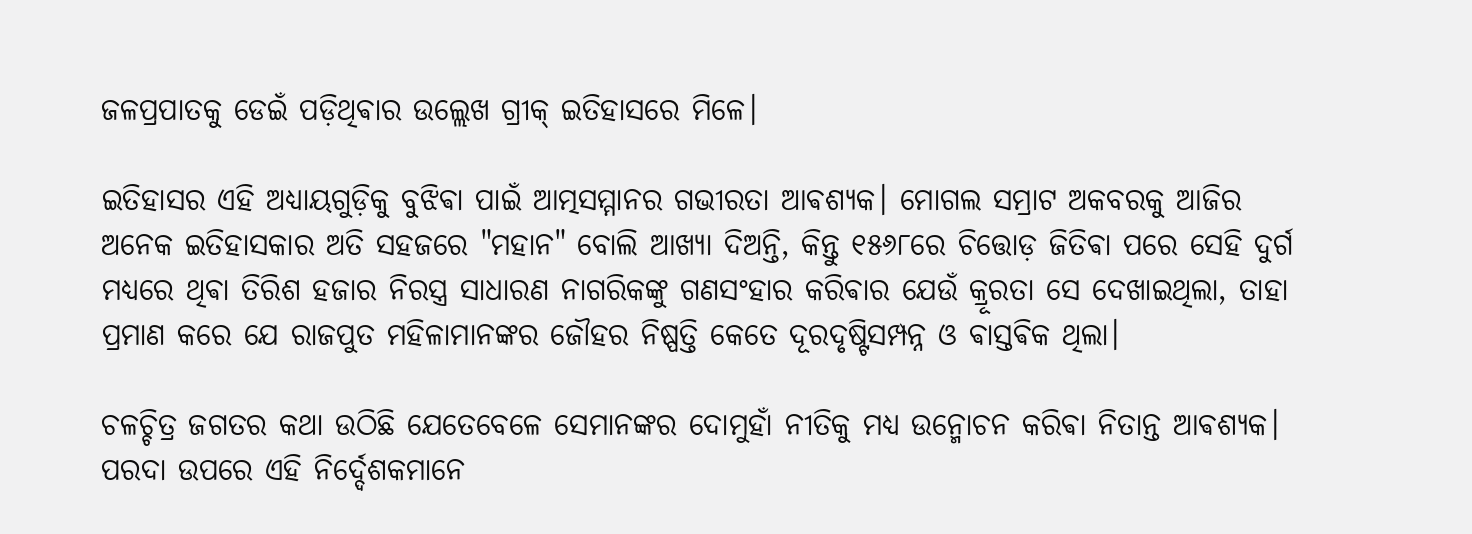ଜଳପ୍ରପାତକୁ ଡେଇଁ ପଡ଼ିଥିଵାର ଉଲ୍ଲେଖ ଗ୍ରୀକ୍ ଇତିହାସରେ ମିଳେ।

ଇତିହାସର ଏହି ଅଧ୍ୟାୟଗୁଡ଼ିକୁ ବୁଝିଵା ପାଇଁ ଆତ୍ମସମ୍ମାନର ଗଭୀରତା ଆଵଶ୍ୟକ। ମୋଗଲ ସମ୍ରାଟ ଅକବରକୁ ଆଜିର ଅନେକ ଇତିହାସକାର ଅତି ସହଜରେ "ମହାନ" ବୋଲି ଆଖ୍ୟା ଦିଅନ୍ତି, କିନ୍ତୁ ୧୫୬୮ରେ ଚିତ୍ତୋଡ଼ ଜିତିଵା ପରେ ସେହି ଦୁର୍ଗ ମଧ୍ୟରେ ଥିଵା ତିରିଶ ହଜାର ନିରସ୍ତ୍ର ସାଧାରଣ ନାଗରିକଙ୍କୁ ଗଣସଂହାର କରିଵାର ଯେଉଁ କ୍ରୂରତା ସେ ଦେଖାଇଥିଲା, ତାହା ପ୍ରମାଣ କରେ ଯେ ରାଜପୁତ ମହିଳାମାନଙ୍କର ଜୌହର ନିଷ୍ପତ୍ତି କେତେ ଦୂରଦୃଷ୍ଟିସମ୍ପନ୍ନ ଓ ଵାସ୍ତଵିକ ଥିଲା।

ଚଳଚ୍ଚିତ୍ର ଜଗତର କଥା ଉଠିଛି ଯେତେବେଳେ ସେମାନଙ୍କର ଦୋମୁହାଁ ନୀତିକୁ ମଧ୍ୟ ଉନ୍ମୋଚନ କରିଵା ନିତାନ୍ତ ଆଵଶ୍ୟକ। ପରଦା ଉପରେ ଏହି ନିର୍ଦ୍ଦେଶକମାନେ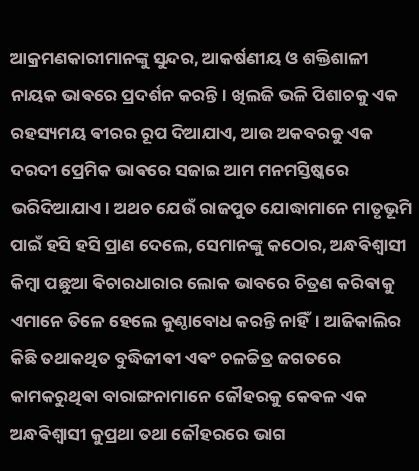ଆକ୍ରମଣକାରୀମାନଙ୍କୁ ସୁନ୍ଦର, ଆକର୍ଷଣୀୟ ଓ ଶକ୍ତିଶାଳୀ ନାୟକ ଭାଵରେ ପ୍ରଦର୍ଶନ କରନ୍ତି। ଖିଲଜି ଭଳି ପିଶାଚକୁ ଏକ ରହସ୍ୟମୟ ଵୀରର ରୂପ ଦିଆଯାଏ, ଆଉ ଅକବରକୁ ଏକ ଦରଦୀ ପ୍ରେମିକ ଭାଵରେ ସଜାଇ ଆମ ମନମସ୍ତିଷ୍କରେ ଭରିଦିଆଯାଏ। ଅଥଚ ଯେଉଁ ରାଜପୁତ ଯୋଦ୍ଧାମାନେ ମାତୃଭୂମି ପାଇଁ ହସି ହସି ପ୍ରାଣ ଦେଲେ, ସେମାନଙ୍କୁ କଠୋର, ଅନ୍ଧଵିଶ୍ୱାସୀ କିମ୍ବା ପଛୁଆ ଵିଚାରଧାରାର ଲୋକ ଭାବରେ ଚିତ୍ରଣ କରିଵାକୁ ଏମାନେ ତିଳେ ହେଲେ କୁଣ୍ଠାବୋଧ କରନ୍ତି ନାହିଁ। ଆଜିକାଲିର କିଛି ତଥାକଥିତ ବୁଦ୍ଧିଜୀଵୀ ଏଵଂ ଚଳଚ୍ଚିତ୍ର ଜଗତରେ କାମକରୁଥିଵା ବାରାଙ୍ଗନାମାନେ ଜୌହରକୁ କେଵଳ ଏକ ଅନ୍ଧଵିଶ୍ୱାସୀ କୁପ୍ରଥା ତଥା ଜୌହରରେ ଭାଗ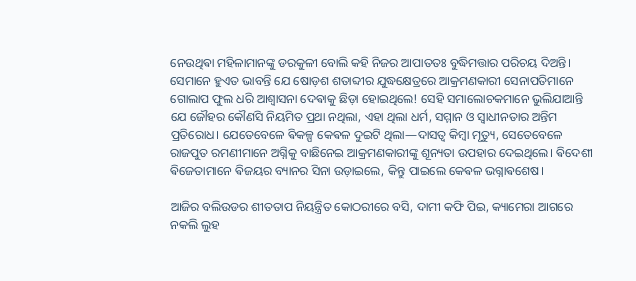ନେଉଥିଵା ମହିଳାମାନଙ୍କୁ ଡରକୁଳୀ ବୋଲି କହି ନିଜର ଆପାତତଃ ବୁଦ୍ଧିମତ୍ତାର ପରିଚୟ ଦିଅନ୍ତି।
ସେମାନେ ହୁଏତ ଭାବନ୍ତି ଯେ ଷୋଡ଼ଶ ଶତାବ୍ଦୀର ଯୁଦ୍ଧକ୍ଷେତ୍ରରେ ଆକ୍ରମଣକାରୀ ସେନାପତିମାନେ ଗୋଲାପ ଫୁଲ ଧରି ଆଶ୍ୱାସନା ଦେଵାକୁ ଛିଡ଼ା ହୋଇଥିଲେ! ସେହି ସମାଲୋଚକମାନେ ଭୁଲିଯାଆନ୍ତି ଯେ ଜୌହର କୌଣସି ନିୟମିତ ପ୍ରଥା ନଥିଲା, ଏହା ଥିଲା ଧର୍ମ, ସମ୍ମାନ ଓ ସ୍ୱାଧୀନତାର ଅନ୍ତିମ ପ୍ରତିରୋଧ। ଯେତେବେଳେ ଵିକଳ୍ପ କେଵଳ ଦୁଇଟି ଥିଲା—ଦାସତ୍ୱ କିମ୍ବା ମୃତ୍ୟୁ, ସେତେବେଳେ ରାଜପୁତ ରମଣୀମାନେ ଅଗ୍ନିକୁ ବାଛିନେଇ ଆକ୍ରମଣକାରୀଙ୍କୁ ଶୂନ୍ୟତା ଉପହାର ଦେଇଥିଲେ। ଵିଦେଶୀ ଵିଜେତାମାନେ ଵିଜୟର ବ୍ୟାନର ସିନା ଉଡ଼ାଇଲେ, କିନ୍ତୁ ପାଇଲେ କେଵଳ ଭଗ୍ନାଵଶେଷ।

ଆଜିର ବଲିଉଡର ଶୀତତାପ ନିୟନ୍ତ୍ରିତ କୋଠରୀରେ ବସି, ଦାମୀ କଫି ପିଇ, କ୍ୟାମେରା ଆଗରେ ନକଲି ଲୁହ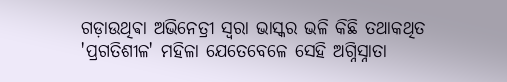ଗଡ଼ାଉଥିଵା ଅଭିନେତ୍ରୀ ସ୍ୱରା ଭାସ୍କର ଭଳି କିଛି ତଥାକଥିତ 'ପ୍ରଗତିଶୀଳ' ମହିଳା ଯେତେବେଳେ ସେହି ଅଗ୍ନିସ୍ନାତା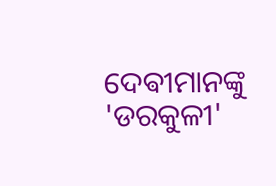ଦେଵୀମାନଙ୍କୁ 'ଡରକୁଳୀ'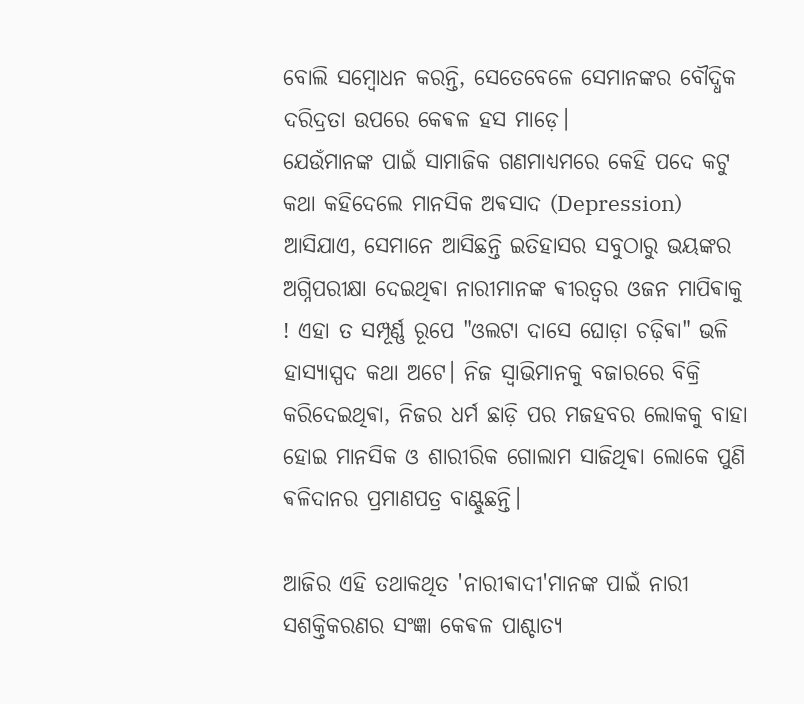ବୋଲି ସମ୍ବୋଧନ କରନ୍ତି, ସେତେବେଳେ ସେମାନଙ୍କର ବୌଦ୍ଧିକ ଦରିଦ୍ରତା ଉପରେ କେଵଳ ହସ ମାଡ଼େ।
ଯେଉଁମାନଙ୍କ ପାଇଁ ସାମାଜିକ ଗଣମାଧ୍ୟମରେ କେହି ପଦେ କଟୁ କଥା କହିଦେଲେ ମାନସିକ ଅଵସାଦ (Depression) ଆସିଯାଏ, ସେମାନେ ଆସିଛନ୍ତି ଇତିହାସର ସବୁଠାରୁ ଭୟଙ୍କର ଅଗ୍ନିପରୀକ୍ଷା ଦେଇଥିଵା ନାରୀମାନଙ୍କ ଵୀରତ୍ୱର ଓଜନ ମାପିଵାକୁ ! ଏହା ତ ସମ୍ପୂର୍ଣ୍ଣ ରୂପେ "ଓଲଟା ଦାସେ ଘୋଡ଼ା ଚଢ଼ିଵା" ଭଳି ହାସ୍ୟାସ୍ପଦ କଥା ଅଟେ। ନିଜ ସ୍ୱାଭିମାନକୁ ବଜାରରେ ବିକ୍ରି କରିଦେଇଥିଵା, ନିଜର ଧର୍ମ ଛାଡ଼ି ପର ମଜହବର ଲୋକକୁ ବାହା ହୋଇ ମାନସିକ ଓ ଶାରୀରିକ ଗୋଲାମ ସାଜିଥିଵା ଲୋକେ ପୁଣି ଵଳିଦାନର ପ୍ରମାଣପତ୍ର ବାଣ୍ଟୁଛନ୍ତି।

ଆଜିର ଏହି ତଥାକଥିତ 'ନାରୀଵାଦୀ'ମାନଙ୍କ ପାଇଁ ନାରୀ ସଶକ୍ତିକରଣର ସଂଜ୍ଞା କେଵଳ ପାଶ୍ଚାତ୍ୟ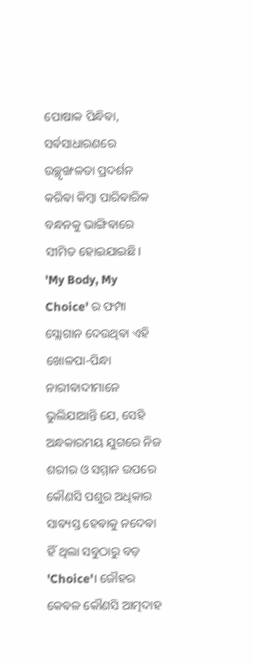ପୋଷାକ ପିନ୍ଧିଵା, ସର୍ଵସାଧାରଣରେ ଉଚ୍ଛୃଙ୍ଖଳତା ପ୍ରଦର୍ଶନ କରିଵା କିମ୍ବା ପାରିଵାରିକ ବନ୍ଧନକୁ ଭାଙ୍ଗିଵାରେ ସୀମିତ ହୋଇଯାଇଛି। 'My Body, My Choice' ର ଫମ୍ପା ସ୍ଲୋଗାନ ଦେଉଥିଵା ଏହି ଖୋଳପା-ପିନ୍ଧା ନାରୀଵାଦୀମାନେ ଭୁଲିଯାଆନ୍ତି ଯେ, ସେହି ଅନ୍ଧକାରମୟ ଯୁଗରେ ନିଜ ଶରୀର ଓ ସମ୍ମାନ ଉପରେ କୌଣସି ପଶୁର ଅଧିକାର ସାଵ୍ୟସ୍ତ ହେଵାକୁ ନଦେଵା ହିଁ ଥିଲା ସବୁଠାରୁ ବଡ଼ 'Choice'। ଜୌହର କେଵଳ କୌଣସି ଆତ୍ମଦାହ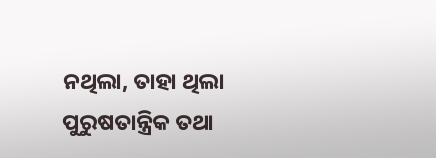ନଥିଲା, ତାହା ଥିଲା ପୁରୁଷତାନ୍ତ୍ରିକ ତଥା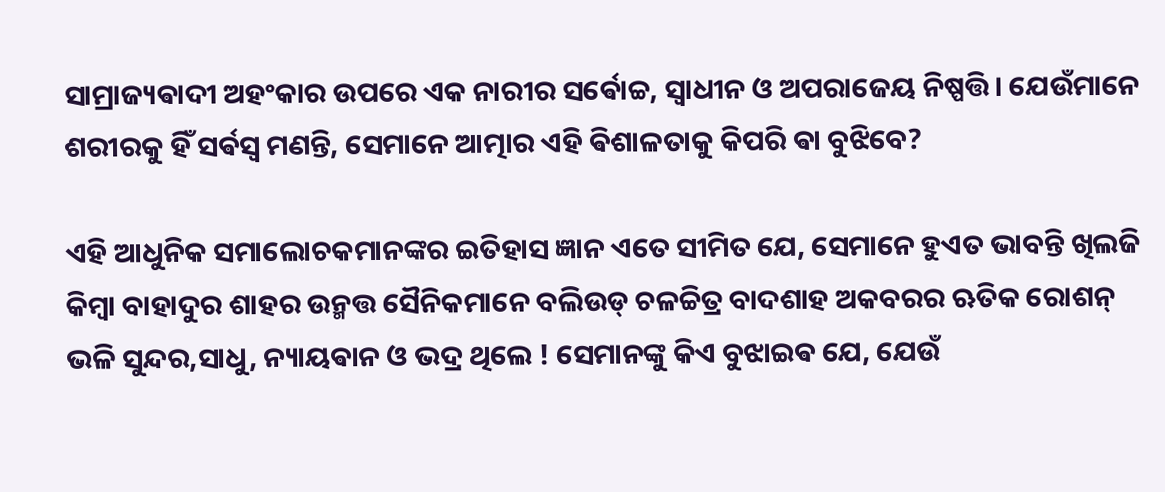ସାମ୍ରାଜ୍ୟଵାଦୀ ଅହଂକାର ଉପରେ ଏକ ନାରୀର ସର୍ଵୋଚ୍ଚ, ସ୍ୱାଧୀନ ଓ ଅପରାଜେୟ ନିଷ୍ପତ୍ତି। ଯେଉଁମାନେ ଶରୀରକୁ ହିଁ ସର୍ଵସ୍ୱ ମଣନ୍ତି, ସେମାନେ ଆତ୍ମାର ଏହି ଵିଶାଳତାକୁ କିପରି ଵା ବୁଝିବେ?

ଏହି ଆଧୁନିକ ସମାଲୋଚକମାନଙ୍କର ଇତିହାସ ଜ୍ଞାନ ଏତେ ସୀମିତ ଯେ, ସେମାନେ ହୁଏତ ଭାବନ୍ତି ଖିଲଜି କିମ୍ବା ବାହାଦୁର ଶାହର ଉନ୍ମତ୍ତ ସୈନିକମାନେ ବଲିଉଡ୍ ଚଳଚ୍ଚିତ୍ର ବାଦଶାହ ଅକବରର ଋତିକ ରୋଶନ୍ ଭଳି ସୁନ୍ଦର,ସାଧୁ, ନ୍ୟାୟଵାନ ଓ ଭଦ୍ର ଥିଲେ ! ସେମାନଙ୍କୁ କିଏ ବୁଝାଇଵ ଯେ, ଯେଉଁ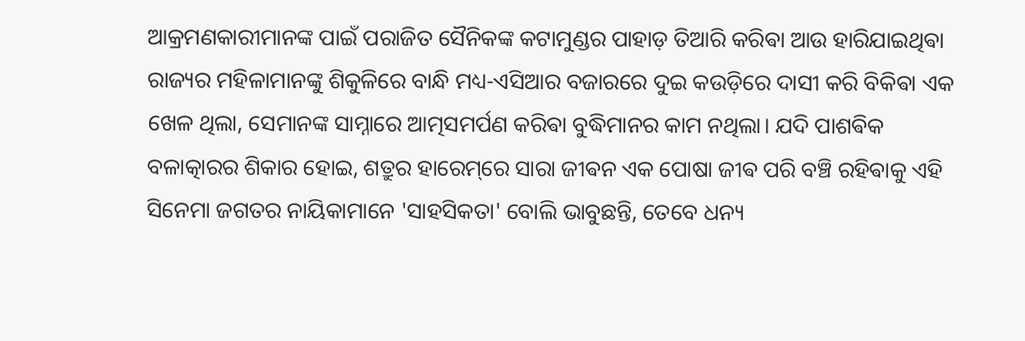ଆକ୍ରମଣକାରୀମାନଙ୍କ ପାଇଁ ପରାଜିତ ସୈନିକଙ୍କ କଟାମୁଣ୍ଡର ପାହାଡ଼ ତିଆରି କରିଵା ଆଉ ହାରିଯାଇଥିଵା ରାଜ୍ୟର ମହିଳାମାନଙ୍କୁ ଶିକୁଳିରେ ବାନ୍ଧି ମଧ୍ୟ-ଏସିଆର ବଜାରରେ ଦୁଇ କଉଡ଼ିରେ ଦାସୀ କରି ବିକିଵା ଏକ ଖେଳ ଥିଲା, ସେମାନଙ୍କ ସାମ୍ନାରେ ଆତ୍ମସମର୍ପଣ କରିଵା ବୁଦ୍ଧିମାନର କାମ ନଥିଲା। ଯଦି ପାଶଵିକ ବଳାତ୍କାରର ଶିକାର ହୋଇ, ଶତ୍ରୁର ହାରେମ୍‌ରେ ସାରା ଜୀଵନ ଏକ ପୋଷା ଜୀଵ ପରି ବଞ୍ଚି ରହିଵାକୁ ଏହି ସିନେମା ଜଗତର ନାୟିକାମାନେ 'ସାହସିକତା' ବୋଲି ଭାବୁଛନ୍ତି, ତେବେ ଧନ୍ୟ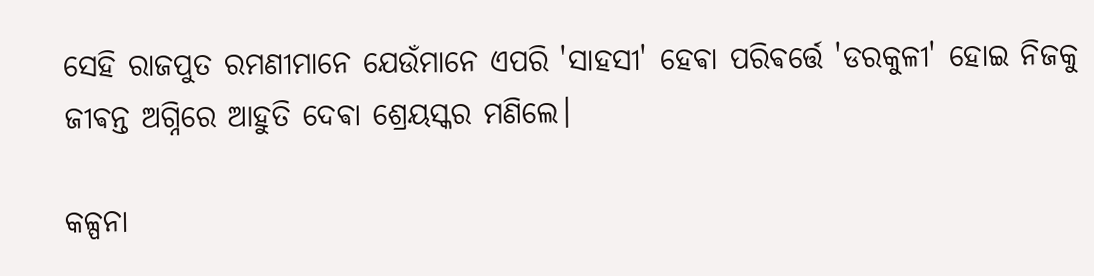ସେହି ରାଜପୁତ ରମଣୀମାନେ ଯେଉଁମାନେ ଏପରି 'ସାହସୀ' ହେଵା ପରିଵର୍ତ୍ତେ 'ଡରକୁଳୀ' ହୋଇ ନିଜକୁ ଜୀଵନ୍ତ ଅଗ୍ନିରେ ଆହୁତି ଦେଵା ଶ୍ରେୟସ୍କର ମଣିଲେ।

କଳ୍ପନା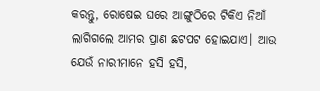କରନ୍ତୁ, ରୋଷେଇ ଘରେ ଆଙ୍ଗୁଠିରେ ଟିକିଏ ନିଆଁ ଲାଗିଗଲେ ଆମର ପ୍ରାଣ ଛଟପଟ ହୋଇଯାଏ। ଆଉ ଯେଉଁ ନାରୀମାନେ ହସି ହସି,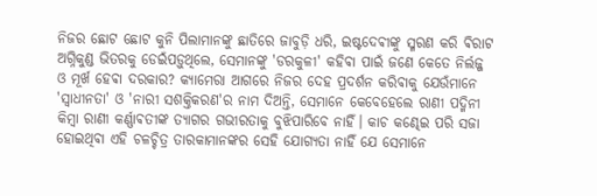ନିଜର ଛୋଟ ଛୋଟ କୁନି ପିଲାମାନଙ୍କୁ ଛାତିରେ ଜାବୁଡ଼ି ଧରି, ଇଷ୍ଟଦେଵୀଙ୍କୁ ସ୍ମରଣ କରି ଵିରାଟ ଅଗ୍ନିକୁଣ୍ଡ ଭିତରକୁ ଡେଇଁପଡ଼ୁଥିଲେ, ସେମାନଙ୍କୁ 'ଡରକୁଳୀ' କହିଵା ପାଇଁ ଜଣେ କେତେ ନିର୍ଲଜ୍ଜ ଓ ମୂର୍ଖ ହେଵା ଦରକାର? କ୍ୟାମେରା ଆଗରେ ନିଜର ଦେହ ପ୍ରଦର୍ଶନ କରିଵାକୁ ଯେଉଁମାନେ 'ସ୍ୱାଧୀନତା' ଓ 'ନାରୀ ସଶକ୍ତିକରଣ'ର ନାମ ଦିଅନ୍ତି, ସେମାନେ କେବେହେଲେ ରାଣୀ ପଦ୍ମିନୀ କିମ୍ବା ରାଣୀ କର୍ଣ୍ଣାଵତୀଙ୍କ ତ୍ୟାଗର ଗଭୀରତାକୁ ବୁଝିପାରିବେ ନାହିଁ। କାଚ କଣ୍ଢେଇ ପରି ସଜା ହୋଇଥିଵା ଏହି ଚଳଚ୍ଚିତ୍ର ତାରକାମାନଙ୍କର ସେହି ଯୋଗ୍ୟତା ନାହିଁ ଯେ ସେମାନେ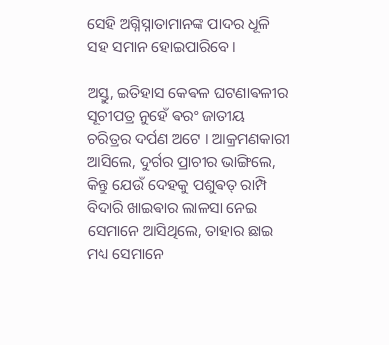ସେହି ଅଗ୍ନିସ୍ନାତାମାନଙ୍କ ପାଦର ଧୂଳି ସହ ସମାନ ହୋଇପାରିବେ।

ଅସ୍ତୁ, ଇତିହାସ କେଵଳ ଘଟଣାଵଳୀର ସୂଚୀପତ୍ର ନୁହେଁ ଵରଂ ଜାତୀୟ ଚରିତ୍ରର ଦର୍ପଣ ଅଟେ । ଆକ୍ରମଣକାରୀ ଆସିଲେ, ଦୁର୍ଗର ପ୍ରାଚୀର ଭାଙ୍ଗିଲେ, କିନ୍ତୁ ଯେଉଁ ଦେହକୁ ପଶୁଵତ୍ ରାମ୍ପି ବିଦାରି ଖାଇଵାର ଲାଳସା ନେଇ ସେମାନେ ଆସିଥିଲେ, ତାହାର ଛାଇ ମଧ୍ୟ ସେମାନେ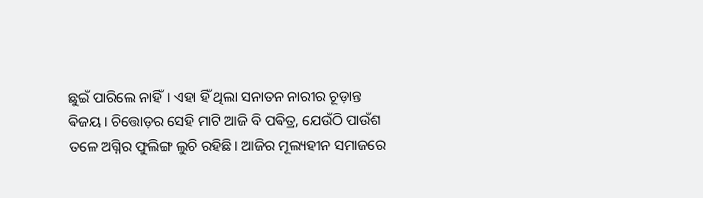ଛୁଇଁ ପାରିଲେ ନାହିଁ। ଏହା ହିଁ ଥିଲା ସନାତନ ନାରୀର ଚୂଡ଼ାନ୍ତ ଵିଜୟ। ଚିତ୍ତୋଡ଼ର ସେହି ମାଟି ଆଜି ବି ପଵିତ୍ର, ଯେଉଁଠି ପାଉଁଶ ତଳେ ଅଗ୍ନିର ଫୁଲିଙ୍ଗ ଲୁଚି ରହିଛି। ଆଜିର ମୂଲ୍ୟହୀନ ସମାଜରେ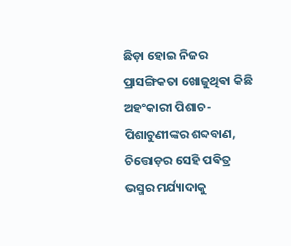ଛିଡ଼ା ହୋଇ ନିଜର ପ୍ରାସଙ୍ଗିକତା ଖୋଜୁଥିଵା କିଛି ଅହଂକାରୀ ପିଶାଚ-ପିଶାଚୁଣୀଙ୍କର ଶବ୍ଦବାଣ, ଚିତ୍ତୋଡ଼ର ସେହି ପଵିତ୍ର ଭସ୍ମର ମର୍ଯ୍ୟାଦାକୁ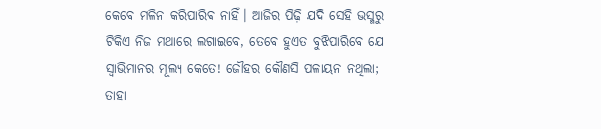କେବେ ମଳିନ କରିପାରିଵ ନାହିଁ। ଆଜିର ପିଢ଼ି ଯଦି ସେହି ଭସ୍ମରୁ ଟିକିଏ ନିଜ ମଥାରେ ଲଗାଇବେ, ତେବେ ହୁଏତ ବୁଝିପାରିବେ ଯେ ସ୍ୱାଭିମାନର ମୂଲ୍ୟ କେତେ! ଜୌହର କୌଣସି ପଳାୟନ ନଥିଲା; ତାହା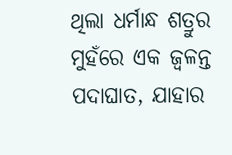ଥିଲା ଧର୍ମାନ୍ଧ ଶତ୍ରୁର ମୁହଁରେ ଏକ ଜ୍ୱଳନ୍ତ ପଦାଘାତ, ଯାହାର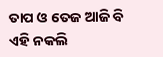ତାପ ଓ ତେଜ ଆଜି ବି ଏହି ନକଲି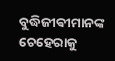ବୁଦ୍ଧିଜୀଵୀମାନଙ୍କ ଚେହେରାକୁ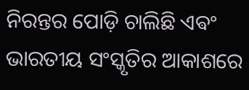ନିରନ୍ତର ପୋଡ଼ି ଚାଲିଛି ଏଵଂ ଭାରତୀୟ ସଂସ୍କୃତିର ଆକାଶରେ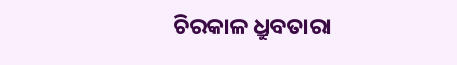ଚିରକାଳ ଧ୍ରୁବତାରା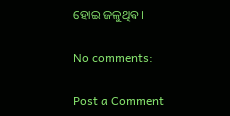ହୋଇ ଜଳୁଥିଵ।

No comments:

Post a Comment